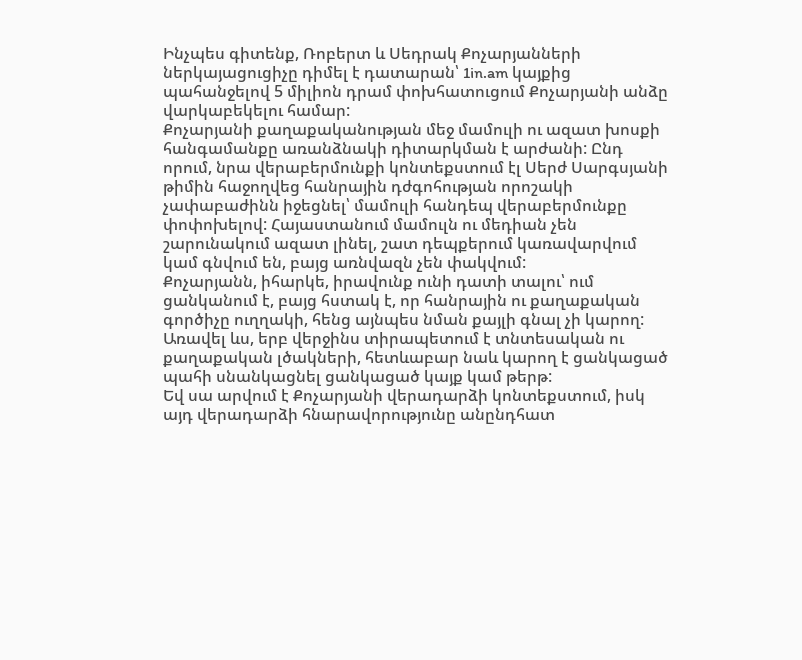Ինչպես գիտենք, Ռոբերտ և Սեդրակ Քոչարյանների ներկայացուցիչը դիմել է դատարան՝ 1in.am կայքից պահանջելով 5 միլիոն դրամ փոխհատուցում Քոչարյանի անձը վարկաբեկելու համար:
Քոչարյանի քաղաքականության մեջ մամուլի ու ազատ խոսքի հանգամանքը առանձնակի դիտարկման է արժանի: Ընդ որում, նրա վերաբերմունքի կոնտեքստում էլ Սերժ Սարգսյանի թիմին հաջողվեց հանրային դժգոհության որոշակի չափաբաժինն իջեցնել՝ մամուլի հանդեպ վերաբերմունքը փոփոխելով: Հայաստանում մամուլն ու մեդիան չեն շարունակում ազատ լինել, շատ դեպքերում կառավարվում կամ գնվում են, բայց առնվազն չեն փակվում:
Քոչարյանն, իհարկե, իրավունք ունի դատի տալու՝ ում ցանկանում է, բայց հստակ է, որ հանրային ու քաղաքական գործիչը ուղղակի, հենց այնպես նման քայլի գնալ չի կարող: Առավել ևս, երբ վերջինս տիրապետում է տնտեսական ու քաղաքական լծակների, հետևաբար նաև կարող է ցանկացած պահի սնանկացնել ցանկացած կայք կամ թերթ:
Եվ սա արվում է Քոչարյանի վերադարձի կոնտեքստում, իսկ այդ վերադարձի հնարավորությունը անընդհատ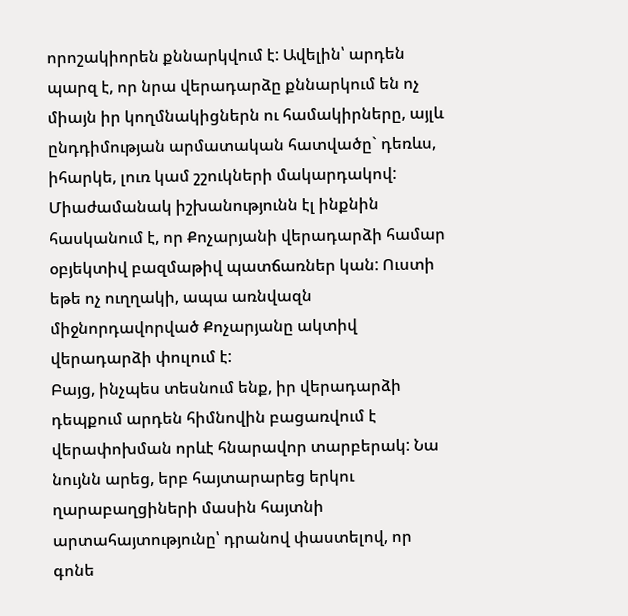որոշակիորեն քննարկվում է: Ավելին՝ արդեն պարզ է, որ նրա վերադարձը քննարկում են ոչ միայն իր կողմնակիցներն ու համակիրները, այլև ընդդիմության արմատական հատվածը` դեռևս, իհարկե, լուռ կամ շշուկների մակարդակով: Միաժամանակ իշխանությունն էլ ինքնին հասկանում է, որ Քոչարյանի վերադարձի համար օբյեկտիվ բազմաթիվ պատճառներ կան: Ուստի եթե ոչ ուղղակի, ապա առնվազն միջնորդավորված Քոչարյանը ակտիվ վերադարձի փուլում է:
Բայց, ինչպես տեսնում ենք, իր վերադարձի դեպքում արդեն հիմնովին բացառվում է վերափոխման որևէ հնարավոր տարբերակ: Նա նույնն արեց, երբ հայտարարեց երկու ղարաբաղցիների մասին հայտնի արտահայտությունը՝ դրանով փաստելով, որ գոնե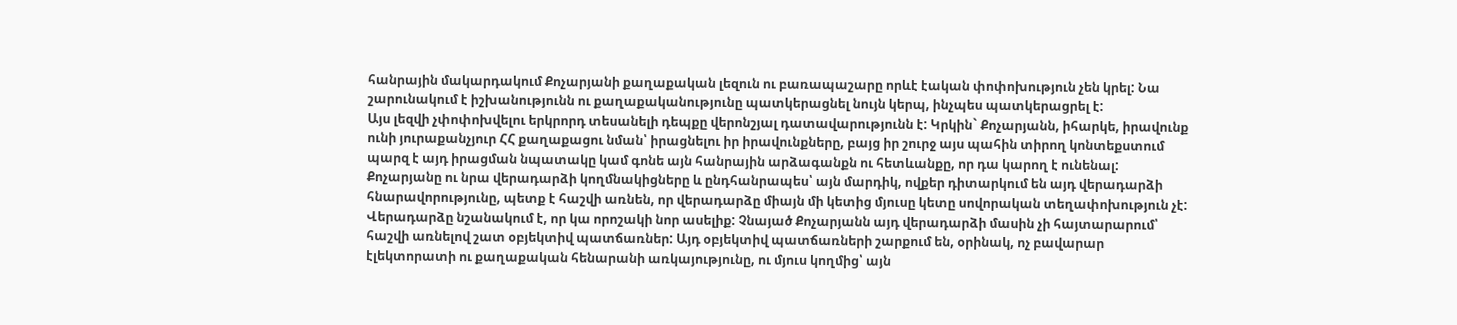հանրային մակարդակում Քոչարյանի քաղաքական լեզուն ու բառապաշարը որևէ էական փոփոխություն չեն կրել: Նա շարունակում է իշխանությունն ու քաղաքականությունը պատկերացնել նույն կերպ, ինչպես պատկերացրել է:
Այս լեզվի չփոփոխվելու երկրորդ տեսանելի դեպքը վերոնշյալ դատավարությունն է: Կրկին` Քոչարյանն, իհարկե, իրավունք ունի յուրաքանչյուր ՀՀ քաղաքացու նման՝ իրացնելու իր իրավունքները, բայց իր շուրջ այս պահին տիրող կոնտեքստում պարզ է այդ իրացման նպատակը կամ գոնե այն հանրային արձագանքն ու հետևանքը, որ դա կարող է ունենալ:
Քոչարյանը ու նրա վերադարձի կողմնակիցները և ընդհանրապես՝ այն մարդիկ, ովքեր դիտարկում են այդ վերադարձի հնարավորությունը, պետք է հաշվի առնեն, որ վերադարձը միայն մի կետից մյուսը կետը սովորական տեղափոխություն չէ: Վերադարձը նշանակում է, որ կա որոշակի նոր ասելիք: Չնայած Քոչարյանն այդ վերադարձի մասին չի հայտարարում՝ հաշվի առնելով շատ օբյեկտիվ պատճառներ: Այդ օբյեկտիվ պատճառների շարքում են, օրինակ, ոչ բավարար էլեկտորատի ու քաղաքական հենարանի առկայությունը, ու մյուս կողմից՝ այն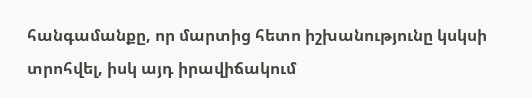հանգամանքը, որ մարտից հետո իշխանությունը կսկսի տրոհվել, իսկ այդ իրավիճակում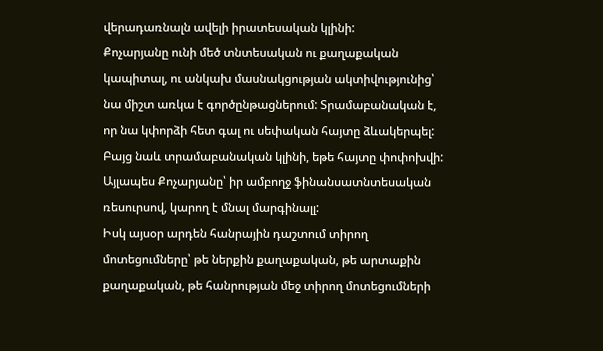վերադառնալն ավելի իրատեսական կլինի:
Քոչարյանը ունի մեծ տնտեսական ու քաղաքական կապիտալ, ու անկախ մասնակցության ակտիվությունից՝ նա միշտ առկա է գործընթացներում: Տրամաբանական է, որ նա կփորձի հետ գալ ու սեփական հայտը ձևակերպել: Բայց նաև տրամաբանական կլինի, եթե հայտը փոփոխվի: Այլապես Քոչարյանը՝ իր ամբողջ ֆինանսատնտեսական ռեսուրսով, կարող է մնալ մարգինալլ:
Իսկ այսօր արդեն հանրային դաշտում տիրող մոտեցումները՝ թե ներքին քաղաքական, թե արտաքին քաղաքական, թե հանրության մեջ տիրող մոտեցումների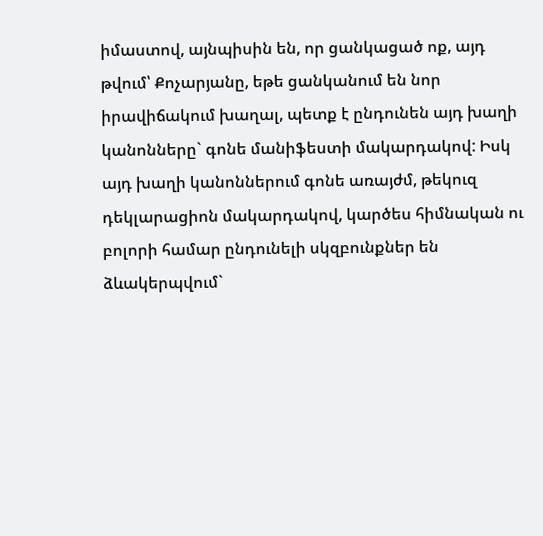իմաստով, այնպիսին են, որ ցանկացած ոք, այդ թվում՝ Քոչարյանը, եթե ցանկանում են նոր իրավիճակում խաղալ, պետք է ընդունեն այդ խաղի կանոնները` գոնե մանիֆեստի մակարդակով: Իսկ այդ խաղի կանոններում գոնե առայժմ, թեկուզ դեկլարացիոն մակարդակով, կարծես հիմնական ու բոլորի համար ընդունելի սկզբունքներ են ձևակերպվում`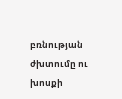բռնության ժխտումը ու խոսքի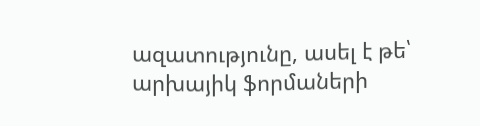ազատությունը, ասել է թե՝ արխայիկ ֆորմաների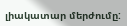լիակատար մերժումը: